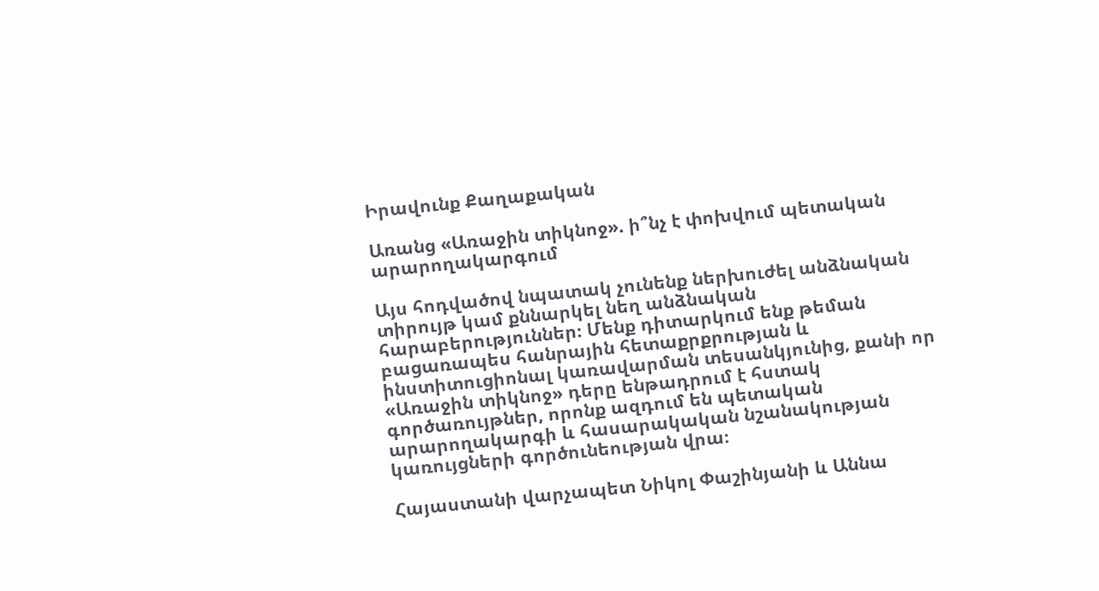Իրավունք Քաղաքական

Առանց «Առաջին տիկնոջ». ի՞նչ է փոխվում պետական արարողակարգում

Այս հոդվածով նպատակ չունենք ներխուժել անձնական տիրույթ կամ քննարկել նեղ անձնական հարաբերություններ։ Մենք դիտարկում ենք թեման բացառապես հանրային հետաքրքրության և ինստիտուցիոնալ կառավարման տեսանկյունից, քանի որ «Առաջին տիկնոջ» դերը ենթադրում է հստակ գործառույթներ, որոնք ազդում են պետական արարողակարգի և հասարակական նշանակության կառույցների գործունեության վրա։

Հայաստանի վարչապետ Նիկոլ Փաշինյանի և Աննա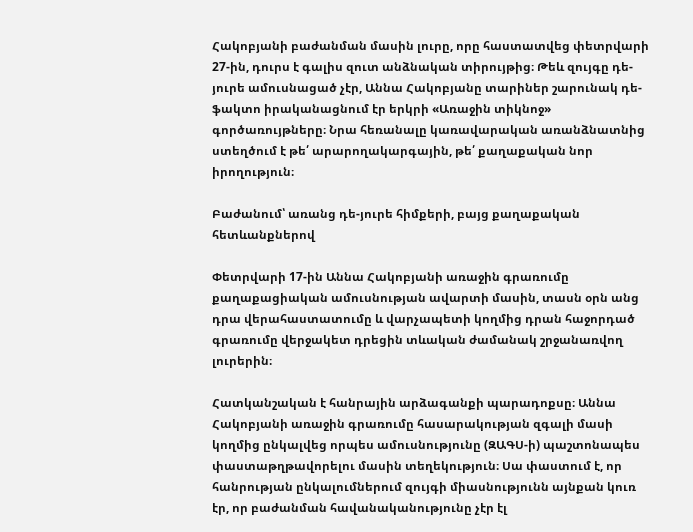Հակոբյանի բաժանման մասին լուրը, որը հաստատվեց փետրվարի 27-ին, դուրս է գալիս զուտ անձնական տիրույթից։ Թեև զույգը դե-յուրե ամուսնացած չէր, Աննա Հակոբյանը տարիներ շարունակ դե-ֆակտո իրականացնում էր երկրի «Առաջին տիկնոջ» գործառույթները։ Նրա հեռանալը կառավարական առանձնատնից ստեղծում է թե՛ արարողակարգային, թե՛ քաղաքական նոր իրողություն։

Բաժանում՝ առանց դե-յուրե հիմքերի, բայց քաղաքական հետևանքներով

Փետրվարի 17-ին Աննա Հակոբյանի առաջին գրառումը քաղաքացիական ամուսնության ավարտի մասին, տասն օրն անց դրա վերահաստատումը և վարչապետի կողմից դրան հաջորդած գրառումը վերջակետ դրեցին տևական ժամանակ շրջանառվող լուրերին։

Հատկանշական է հանրային արձագանքի պարադոքսը։ Աննա Հակոբյանի առաջին գրառումը հասարակության զգալի մասի կողմից ընկալվեց որպես ամուսնությունը (ԶԱԳՍ-ի) պաշտոնապես փաստաթղթավորելու մասին տեղեկություն։ Սա փաստում է, որ հանրության ընկալումներում զույգի միասնությունն այնքան կուռ էր, որ բաժանման հավանականությունը չէր էլ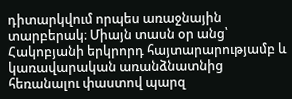դիտարկվում որպես առաջնային տարբերակ։ Միայն տասն օր անց՝ Հակոբյանի երկրորդ հայտարարությամբ և կառավարական առանձնատնից հեռանալու փաստով պարզ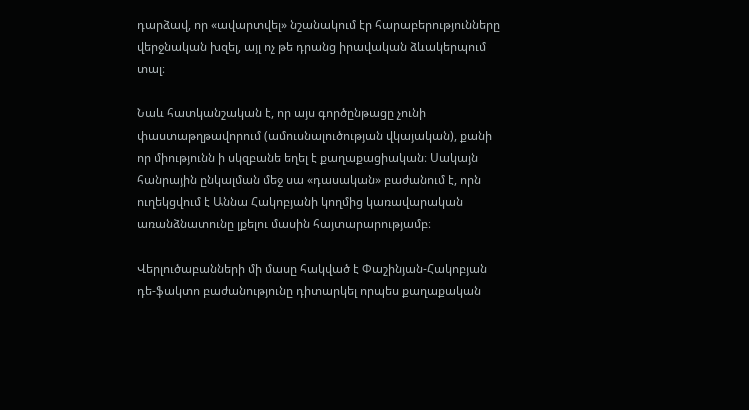դարձավ, որ «ավարտվել» նշանակում էր հարաբերությունները վերջնական խզել, այլ ոչ թե դրանց իրավական ձևակերպում տալ։

Նաև հատկանշական է, որ այս գործընթացը չունի փաստաթղթավորում (ամուսնալուծության վկայական), քանի որ միությունն ի սկզբանե եղել է քաղաքացիական։ Սակայն հանրային ընկալման մեջ սա «դասական» բաժանում է, որն ուղեկցվում է Աննա Հակոբյանի կողմից կառավարական առանձնատունը լքելու մասին հայտարարությամբ։

Վերլուծաբանների մի մասը հակված է Փաշինյան-Հակոբյան դե-ֆակտո բաժանությունը դիտարկել որպես քաղաքական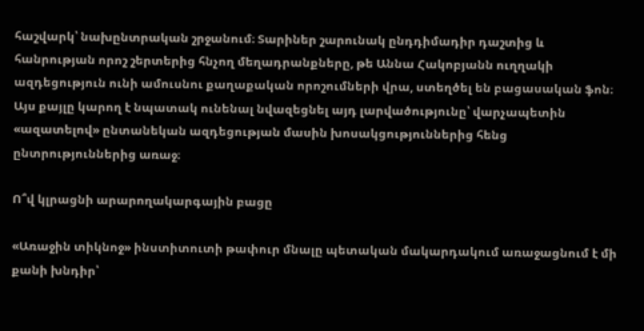հաշվարկ՝ նախընտրական շրջանում։ Տարիներ շարունակ ընդդիմադիր դաշտից և հանրության որոշ շերտերից հնչող մեղադրանքները, թե Աննա Հակոբյանն ուղղակի ազդեցություն ունի ամուսնու քաղաքական որոշումների վրա, ստեղծել են բացասական ֆոն։ Այս քայլը կարող է նպատակ ունենալ նվազեցնել այդ լարվածությունը՝ վարչապետին «ազատելով» ընտանեկան ազդեցության մասին խոսակցություններից հենց ընտրություններից առաջ։

Ո՞վ կլրացնի արարողակարգային բացը

«Առաջին տիկնոջ» ինստիտուտի թափուր մնալը պետական մակարդակում առաջացնում է մի քանի խնդիր՝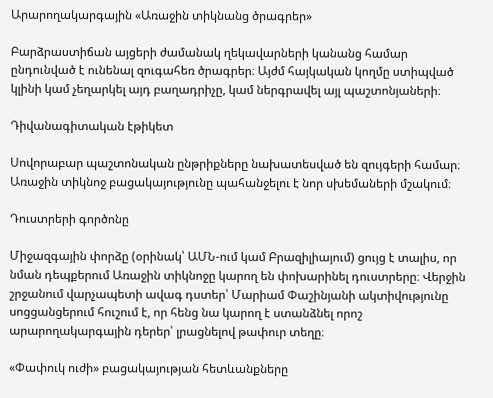Արարողակարգային «Առաջին տիկնանց ծրագրեր»

Բարձրաստիճան այցերի ժամանակ ղեկավարների կանանց համար ընդունված է ունենալ զուգահեռ ծրագրեր։ Այժմ հայկական կողմը ստիպված կլինի կամ չեղարկել այդ բաղադրիչը, կամ ներգրավել այլ պաշտոնյաների։

Դիվանագիտական էթիկետ

Սովորաբար պաշտոնական ընթրիքները նախատեսված են զույգերի համար։ Առաջին տիկնոջ բացակայությունը պահանջելու է նոր սխեմաների մշակում։

Դուստրերի գործոնը

Միջազգային փորձը (օրինակ՝ ԱՄՆ-ում կամ Բրազիլիայում) ցույց է տալիս, որ նման դեպքերում Առաջին տիկնոջը կարող են փոխարինել դուստրերը։ Վերջին շրջանում վարչապետի ավագ դստեր՝ Մարիամ Փաշինյանի ակտիվությունը սոցցանցերում հուշում է, որ հենց նա կարող է ստանձնել որոշ արարողակարգային դերեր՝ լրացնելով թափուր տեղը։

«Փափուկ ուժի» բացակայության հետևանքները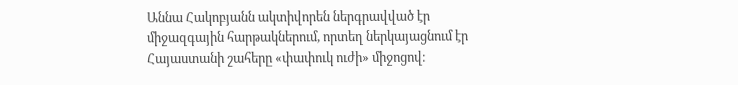Աննա Հակոբյանն ակտիվորեն ներգրավված էր միջազգային հարթակներում, որտեղ ներկայացնում էր Հայաստանի շահերը «փափուկ ուժի» միջոցով։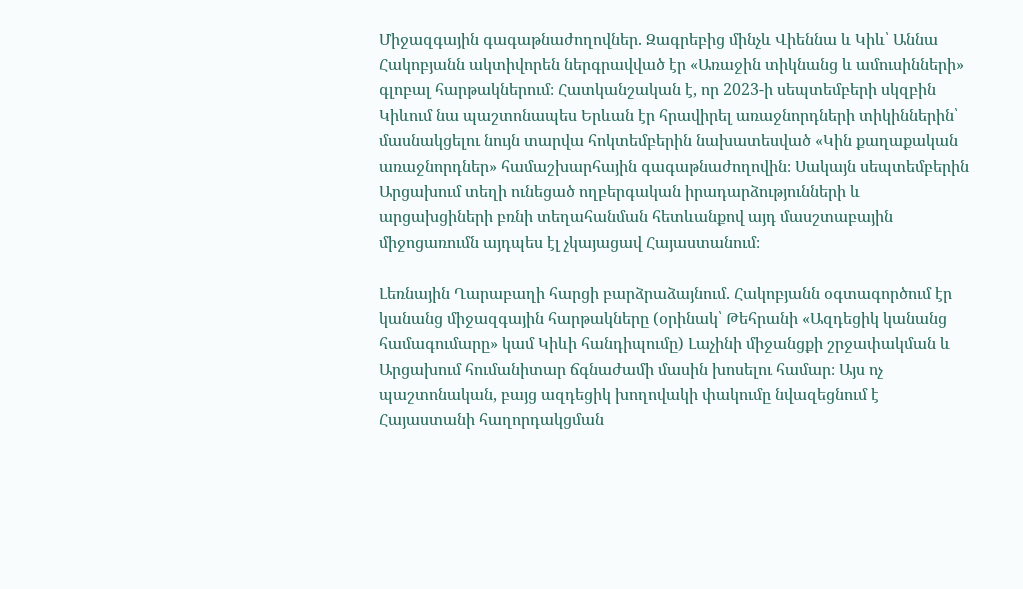Միջազգային գագաթնաժողովներ. Զագրեբից մինչև Վիեննա և Կիև՝ Աննա Հակոբյանն ակտիվորեն ներգրավված էր «Առաջին տիկնանց և ամուսինների» գլոբալ հարթակներում։ Հատկանշական է, որ 2023-ի սեպտեմբերի սկզբին Կիևում նա պաշտոնապես Երևան էր հրավիրել առաջնորդների տիկիններին՝ մասնակցելու նույն տարվա հոկտեմբերին նախատեսված «Կին քաղաքական առաջնորդներ» համաշխարհային գագաթնաժողովին։ Սակայն սեպտեմբերին Արցախում տեղի ունեցած ողբերգական իրադարձությունների և արցախցիների բռնի տեղահանման հետևանքով այդ մասշտաբային միջոցառումն այդպես էլ չկայացավ Հայաստանում։

Լեռնային Ղարաբաղի հարցի բարձրաձայնում. Հակոբյանն օգտագործում էր կանանց միջազգային հարթակները (օրինակ՝ Թեհրանի «Ազդեցիկ կանանց համագումարը» կամ Կիևի հանդիպումը) Լաչինի միջանցքի շրջափակման և Արցախում հումանիտար ճգնաժամի մասին խոսելու համար։ Այս ոչ պաշտոնական, բայց ազդեցիկ խողովակի փակումը նվազեցնում է Հայաստանի հաղորդակցման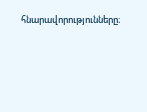հնարավորությունները։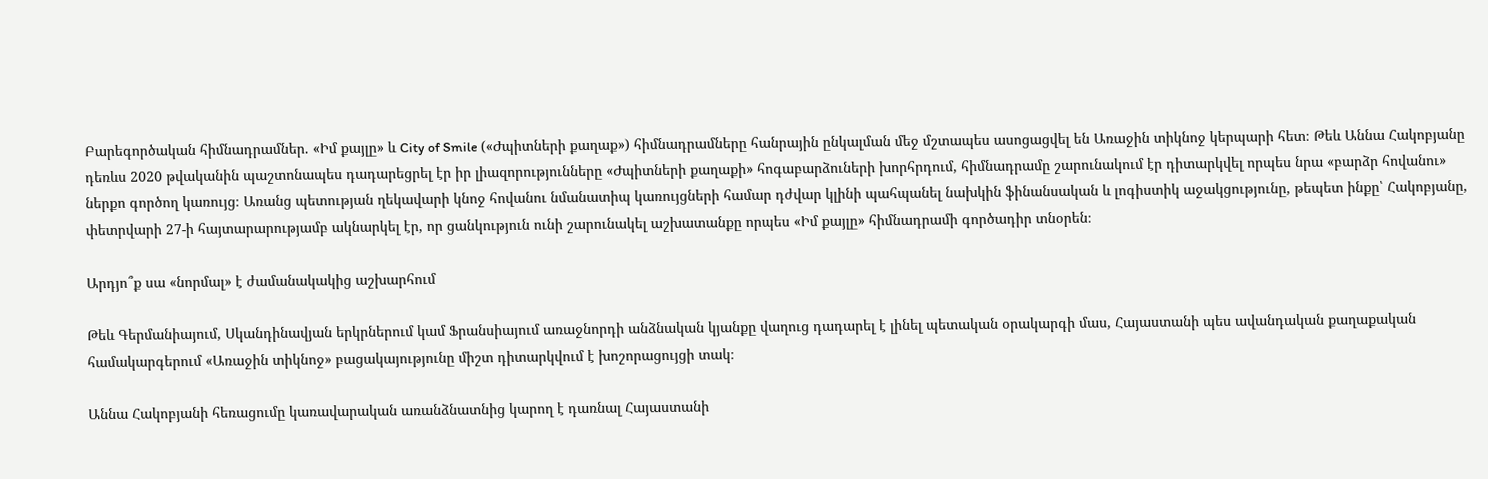Բարեգործական հիմնադրամներ. «Իմ քայլը» և City of Smile («Ժպիտների քաղաք») հիմնադրամները հանրային ընկալման մեջ մշտապես ասոցացվել են Առաջին տիկնոջ կերպարի հետ։ Թեև Աննա Հակոբյանը դեռևս 2020 թվականին պաշտոնապես դադարեցրել էր իր լիազորությունները «Ժպիտների քաղաքի» հոգաբարձուների խորհրդում, հիմնադրամը շարունակում էր դիտարկվել որպես նրա «բարձր հովանու» ներքո գործող կառույց։ Առանց պետության ղեկավարի կնոջ հովանու նմանատիպ կառույցների համար դժվար կլինի պահպանել նախկին ֆինանսական և լոգիստիկ աջակցությունը, թեպետ ինքը՝ Հակոբյանը, փետրվարի 27-ի հայտարարությամբ ակնարկել էր, որ ցանկություն ունի շարունակել աշխատանքը որպես «Իմ քայլը» հիմնադրամի գործադիր տնօրեն։

Արդյո՞ք սա «նորմալ» է ժամանակակից աշխարհում

Թեև Գերմանիայում, Սկանդինավյան երկրներում կամ Ֆրանսիայում առաջնորդի անձնական կյանքը վաղուց դադարել է լինել պետական օրակարգի մաս, Հայաստանի պես ավանդական քաղաքական համակարգերում «Առաջին տիկնոջ» բացակայությունը միշտ դիտարկվում է խոշորացույցի տակ։

Աննա Հակոբյանի հեռացումը կառավարական առանձնատնից կարող է դառնալ Հայաստանի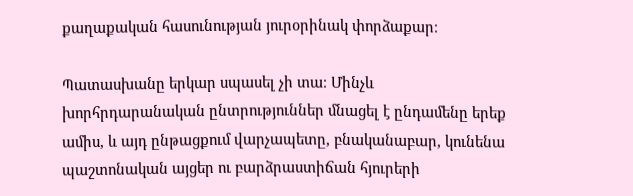քաղաքական հասունության յուրօրինակ փորձաքար։

Պատասխանը երկար սպասել չի տա։ Մինչև խորհրդարանական ընտրություններ մնացել է ընդամենը երեք ամիս, և այդ ընթացքում վարչապետը, բնականաբար, կունենա պաշտոնական այցեր ու բարձրաստիճան հյուրերի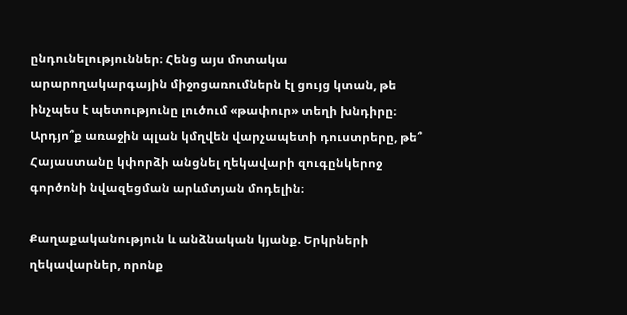ընդունելություններ։ Հենց այս մոտակա արարողակարգային միջոցառումներն էլ ցույց կտան, թե ինչպես է պետությունը լուծում «թափուր» տեղի խնդիրը։ Արդյո՞ք առաջին պլան կմղվեն վարչապետի դուստրերը, թե՞ Հայաստանը կփորձի անցնել ղեկավարի զուգընկերոջ գործոնի նվազեցման արևմտյան մոդելին։

Քաղաքականություն և անձնական կյանք. Երկրների ղեկավարներ, որոնք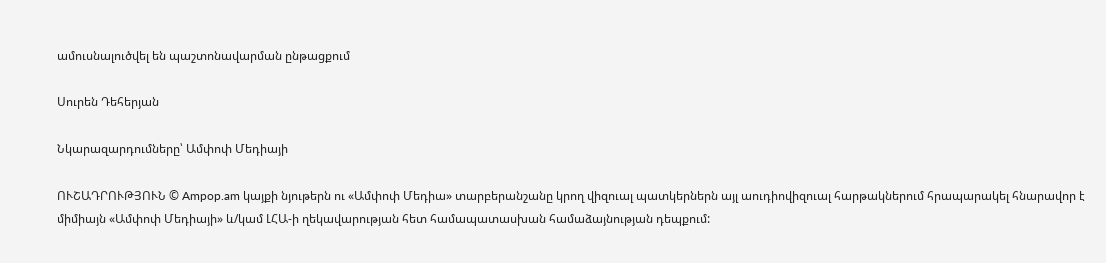ամուսնալուծվել են պաշտոնավարման ընթացքում

Սուրեն Դեհերյան

Նկարազարդումները՝ Ամփոփ Մեդիայի

ՈՒՇԱԴՐՈՒԹՅՈՒՆ © Ampop.am կայքի նյութերն ու «Ամփոփ Մեդիա» տարբերանշանը կրող վիզուալ պատկերներն այլ աուդիովիզուալ հարթակներում հրապարակել հնարավոր է միմիայն «Ամփոփ Մեդիայի» և/կամ ԼՀԱ-ի ղեկավարության հետ համապատասխան համաձայնության դեպքում: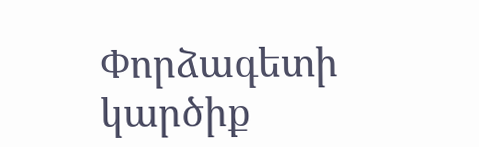Փորձագետի կարծիք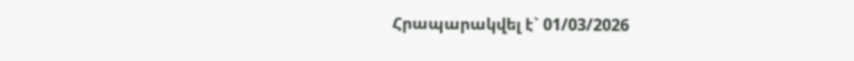Հրապարակվել է` 01/03/2026